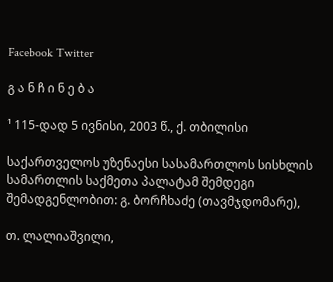Facebook Twitter

გ ა ნ ჩ ი ნ ე ბ ა

¹ 115-დად 5 ივნისი, 2003 წ., ქ. თბილისი

საქართველოს უზენაესი სასამართლოს სისხლის სამართლის საქმეთა პალატამ შემდეგი შემადგენლობით: გ. ბორჩხაძე (თავმჯდომარე),

თ. ლალიაშვილი,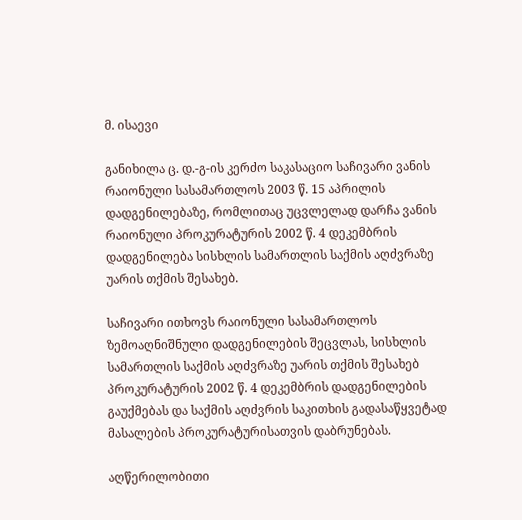მ. ისაევი

განიხილა ც. დ.-გ-ის კერძო საკასაციო საჩივარი ვანის რაიონული სასამართლოს 2003 წ. 15 აპრილის დადგენილებაზე, რომლითაც უცვლელად დარჩა ვანის რაიონული პროკურატურის 2002 წ. 4 დეკემბრის დადგენილება სისხლის სამართლის საქმის აღძვრაზე უარის თქმის შესახებ.

საჩივარი ითხოვს რაიონული სასამართლოს ზემოაღნიშნული დადგენილების შეცვლას, სისხლის სამართლის საქმის აღძვრაზე უარის თქმის შესახებ პროკურატურის 2002 წ. 4 დეკემბრის დადგენილების გაუქმებას და საქმის აღძვრის საკითხის გადასაწყვეტად მასალების პროკურატურისათვის დაბრუნებას.

აღწერილობითი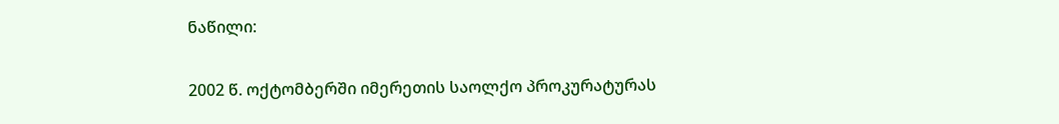ნაწილი:

2002 წ. ოქტომბერში იმერეთის საოლქო პროკურატურას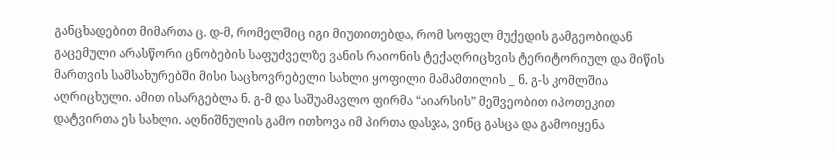განცხადებით მიმართა ც. დ-მ, რომელშიც იგი მიუთითებდა, რომ სოფელ მუქედის გამგეობიდან გაცემული არასწორი ცნობების საფუძველზე ვანის რაიონის ტექაღრიცხვის ტერიტორიულ და მიწის მართვის სამსახურებში მისი საცხოვრებელი სახლი ყოფილი მამამთილის _ ნ. გ-ს კომლშია აღრიცხული. ამით ისარგებლა ნ. გ-მ და საშუამავლო ფირმა “აიარსის” მეშვეობით იპოთეკით დატვირთა ეს სახლი. აღნიშნულის გამო ითხოვა იმ პირთა დასჯა, ვინც გასცა და გამოიყენა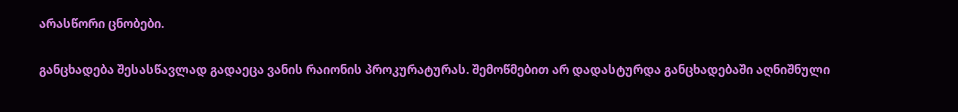არასწორი ცნობები.

განცხადება შესასწავლად გადაეცა ვანის რაიონის პროკურატურას. შემოწმებით არ დადასტურდა განცხადებაში აღნიშნული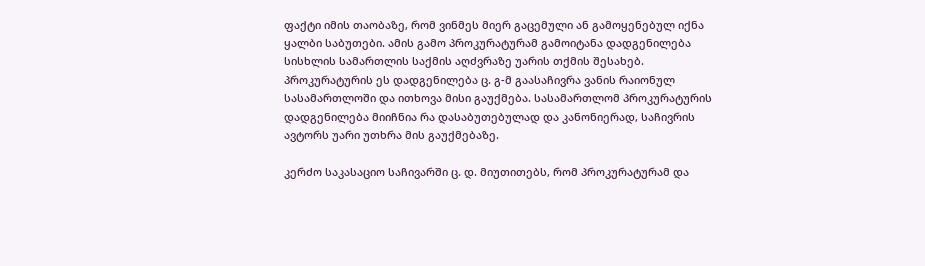ფაქტი იმის თაობაზე, რომ ვინმეს მიერ გაცემული ან გამოყენებულ იქნა ყალბი საბუთები. ამის გამო პროკურატურამ გამოიტანა დადგენილება სისხლის სამართლის საქმის აღძვრაზე უარის თქმის შესახებ. პროკურატურის ეს დადგენილება ც. გ-მ გაასაჩივრა ვანის რაიონულ სასამართლოში და ითხოვა მისი გაუქმება. სასამართლომ პროკურატურის დადგენილება მიიჩნია რა დასაბუთებულად და კანონიერად, საჩივრის ავტორს უარი უთხრა მის გაუქმებაზე.

კერძო საკასაციო საჩივარში ც. დ. მიუთითებს, რომ პროკურატურამ და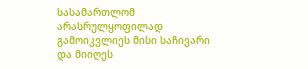სასამართლომ არასრულყოფილად გამოიკვლიეს მისი საჩივარი და მიიღეს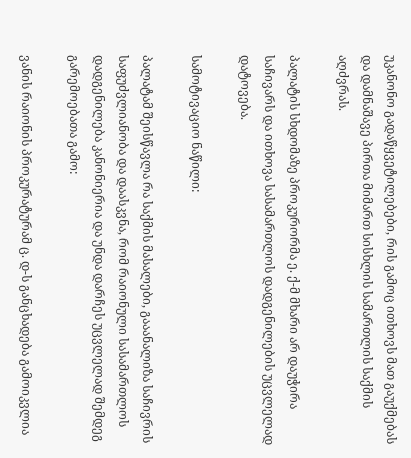უკანონო გადაწყვეტილებები, რის გამოც ითხოვს მათ გაუქმებას და დამნაშავე პირთა მიმართ სისხლის სამართლის საქმის აღძვრას.

პალატის სხდომაზე პროკურორმა ე. ქ-მ მხარი არ დაუჭირა საჩივარს და ითხოვა სასამართლოს დადგენილების უცვლელად დატოვება.

სამოტივაციო ნაწილი:

პალატამ შეისწავლა რა საქმის მასალები, გააანალიზა საჩივრის საფუძვლიანობა და დაასკვნა, რომ რაიონული სასამართლოს დადგენილება კანონიერია და უნდა დარჩეს უცვლელად შემდეგ გარემოებათა გამო:

ვანის რაიონის პროკურატურამ ც. დ-ს განცხადება გამოიკვლია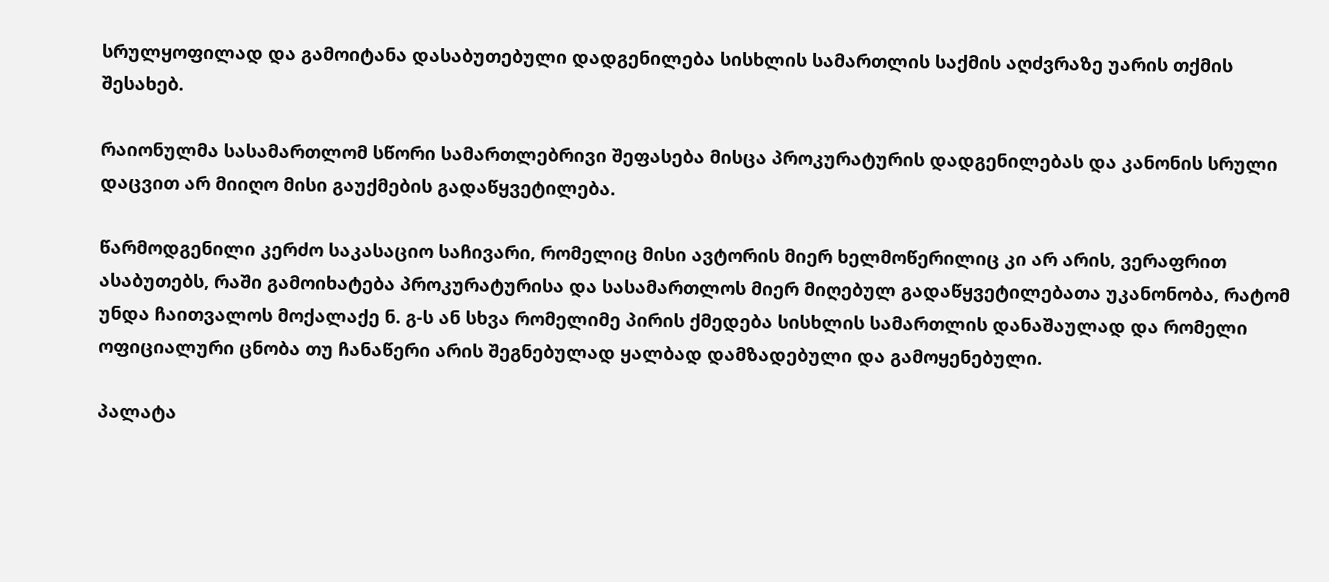სრულყოფილად და გამოიტანა დასაბუთებული დადგენილება სისხლის სამართლის საქმის აღძვრაზე უარის თქმის შესახებ.

რაიონულმა სასამართლომ სწორი სამართლებრივი შეფასება მისცა პროკურატურის დადგენილებას და კანონის სრული დაცვით არ მიიღო მისი გაუქმების გადაწყვეტილება.

წარმოდგენილი კერძო საკასაციო საჩივარი, რომელიც მისი ავტორის მიერ ხელმოწერილიც კი არ არის, ვერაფრით ასაბუთებს, რაში გამოიხატება პროკურატურისა და სასამართლოს მიერ მიღებულ გადაწყვეტილებათა უკანონობა, რატომ უნდა ჩაითვალოს მოქალაქე ნ. გ-ს ან სხვა რომელიმე პირის ქმედება სისხლის სამართლის დანაშაულად და რომელი ოფიციალური ცნობა თუ ჩანაწერი არის შეგნებულად ყალბად დამზადებული და გამოყენებული.

პალატა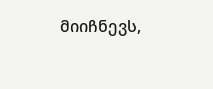მიიჩნევს,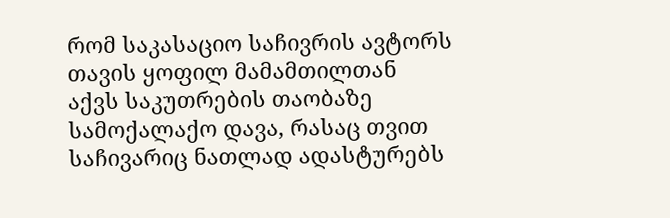რომ საკასაციო საჩივრის ავტორს თავის ყოფილ მამამთილთან აქვს საკუთრების თაობაზე სამოქალაქო დავა, რასაც თვით საჩივარიც ნათლად ადასტურებს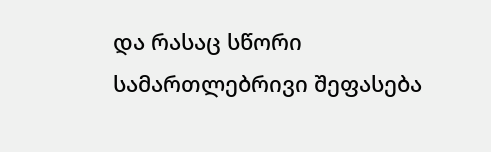და რასაც სწორი სამართლებრივი შეფასება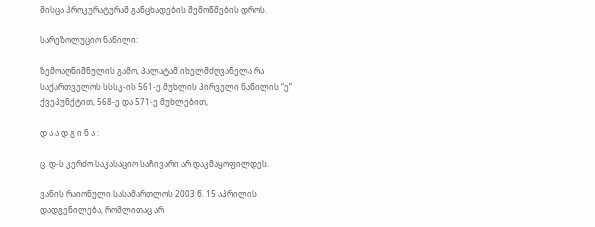მისცა პროკურატურამ განცხადების შემოწმების დროს.

სარეზოლუციო ნაწილი:

ზემოაღნიშნულის გამო, პალატამ იხელმძღვანელა რა საქართველოს სსსკ-ის 561-ე მუხლის პირველი ნაწილის “ე” ქვეპუნქტით, 568-ე და 571-ე მუხლებით,

დ ა ა დ გ ი ნ ა :

ც. დ-ს კერძო საკასაციო საჩივარი არ დაკმაყოფილდეს.

ვანის რაიონული სასამართლოს 2003 წ. 15 აპრილის დადგენილება, რომლითაც არ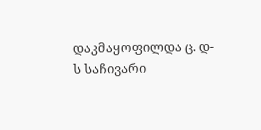დაკმაყოფილდა ც. დ-ს საჩივარი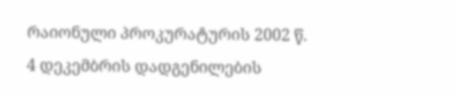რაიონული პროკურატურის 2002 წ. 4 დეკემბრის დადგენილების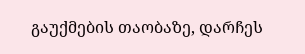გაუქმების თაობაზე, დარჩეს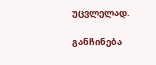უცვლელად.

განჩინება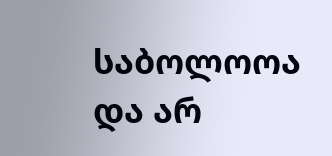საბოლოოა და არ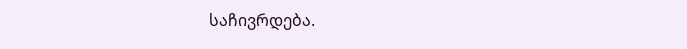საჩივრდება.